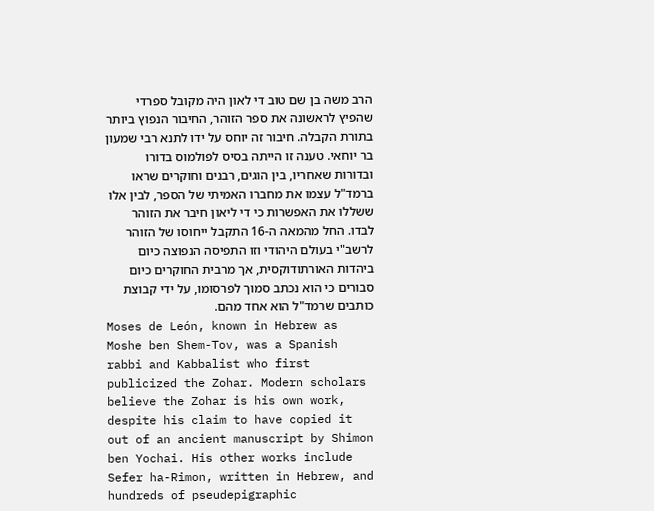הרב משה בן שם טוב די לאון היה מקובל ספרדי שהפיץ לראשונה את ספר הזוהר, החיבור הנפוץ ביותר בתורת הקבלה. חיבור זה יוחס על ידו לתנא רבי שמעון בר יוחאי. טענה זו הייתה בסיס לפולמוס בדורו ובדורות שאחריו, בין הוגים, רבנים וחוקרים שראו ברמד"ל עצמו את מחברו האמיתי של הספר, לבין אלו ששללו את האפשרות כי די ליאון חיבר את הזוהר לבדו. החל מהמאה ה-16 התקבל ייחוסו של הזוהר לרשב"י בעולם היהודי וזו התפיסה הנפוצה כיום ביהדות האורתודוקסית, אך מרבית החוקרים כיום סבורים כי הוא נכתב סמוך לפרסומו, על ידי קבוצת כותבים שרמד"ל הוא אחד מהם.
Moses de León, known in Hebrew as Moshe ben Shem-Tov, was a Spanish rabbi and Kabbalist who first publicized the Zohar. Modern scholars believe the Zohar is his own work, despite his claim to have copied it out of an ancient manuscript by Shimon ben Yochai. His other works include Sefer ha-Rimon, written in Hebrew, and hundreds of pseudepigraphic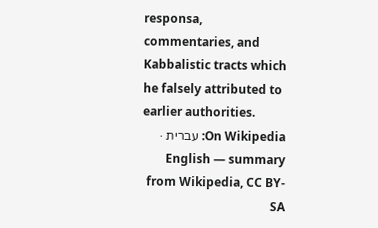responsa, commentaries, and Kabbalistic tracts which he falsely attributed to earlier authorities.
On Wikipedia: עברית · English — summary from Wikipedia, CC BY-SA